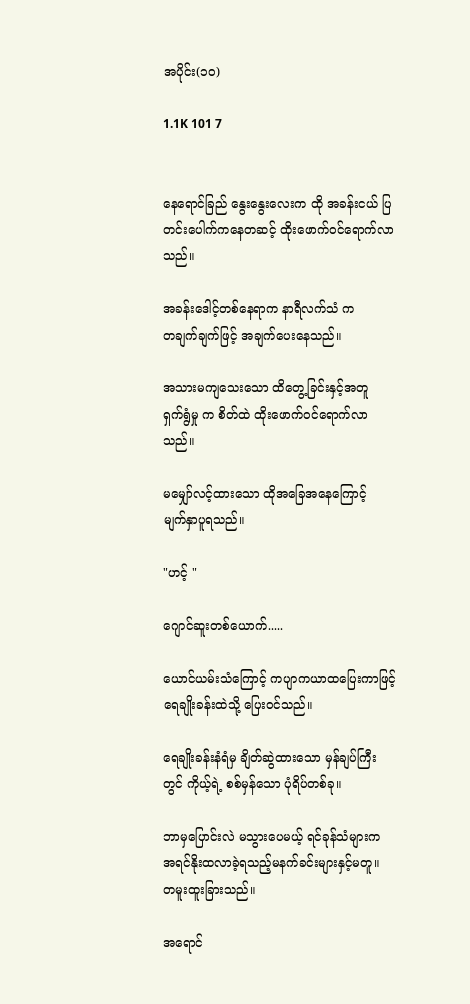အပိုင်း(၁၀)

1.1K 101 7


နေရောင်ခြည် နွေးနွေးလေးက ထို အခန်းငယ် ပြတင်းပေါက်ကနေတဆင့် ထိုးဖောက်ဝင်ရောက်လာသည်။

အခန်းဒေါင့်တစ်နေရာက နာရီလက်သံ က
တချက်ချက်ဖြင့် အချက်ပေးနေသည်။

အသားမကျသေးသော ထိတွေ့ခြင်းနှင့်အတူ
ရှက်ရွံမှု က စိတ်ထဲ ထိုးဖောက်ဝင်ရောက်လာသည်။

မမျှော်လင့်ထားသော ထိုအခြေအနေကြောင့်
မျက်နှာပူရသည်။

"ဟင့် "

ဂျောင်ဆူးတစ်ယောက်.....

ယောင်ယမ်းသံကြောင့် ကပျာကယာထပြေးကာဖြင့် ရေချိုးခန်းထဲသို့ ပြေးဝင်သည်။

ရေချိုးခန်းနံရံမှ ချိတ်ဆွဲထားသော မှန်ချပ်ကြီးတွင် ကိုယ့်ရဲ့ စစ်မှန်သော ပုံရိပ်တစ်ခု။

ဘာမှပြောင်းလဲ မသွားပေမယ့် ရင်ခုန်သံများက
အရင်နိုးထလာခဲ့ရသည့်မနက်ခင်းများနှင့်မတူ။
တမူးထူးခြားသည်။

အရောင်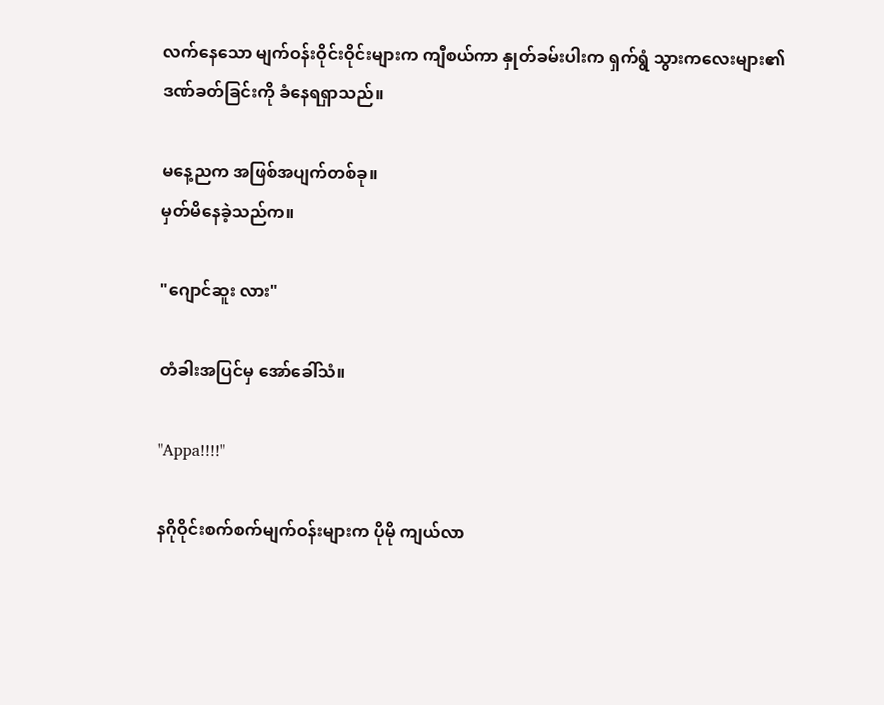လက်နေသော မျက်ဝန်းဝိုင်းဝိုင်းများက ကျီစယ်ကာ နှုတ်ခမ်းပါးက ရှက်ရွံ သွားကလေးများ၏ ဒဏ်ခတ်ခြင်းကို ခံနေရရှာသည်။

မနေ့ညက အဖြစ်အပျက်တစ်ခု။
မှတ်မိနေခဲ့သည်က။

"ဂျောင်ဆူး လား"

တံခါးအပြင်မှ အော်ခေါ်သံ။

"Appa!!!!"

နဂိုဝိုင်းစက်စက်မျက်ဝန်းများက ပိုမို ကျယ်လာ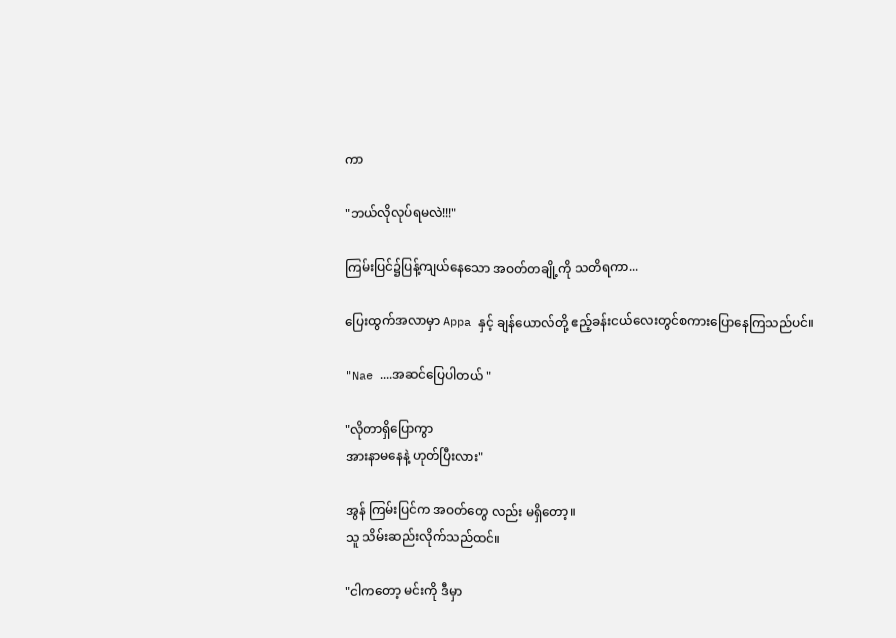ကာ

"ဘယ်လိုလုပ်ရမလဲ!!!"

ကြမ်းပြင်၌ပြန့်ကျယ်နေသော အဝတ်တချို့ကို သတိရကာ...

ပြေးထွက်အလာမှာ Appa နှင့် ချန်ယောလ်တို့ ဧည့်ခန်းငယ်လေးတွင်စကားပြောနေကြသည်ပင်။

"Nae ....အဆင်ပြေပါတယ် "

"လိုတာရှိပြောကွာ
အားနာမနေနဲ့ ဟုတ်ပြီးလား"

အွန် ကြမ်းပြင်က အဝတ်တွေ လည်း မရှိတော့။
သူ သိမ်းဆည်းလိုက်သည်ထင်။

"ငါကတော့ မင်းကို ဒီမှာ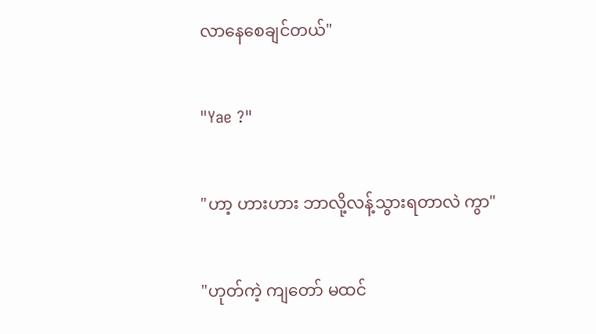လာနေစေချင်တယ်"

"Yae ?"

"ဟာ့ ဟားဟား ဘာလို့လန့်သွားရတာလဲ ကွာ"

"ဟုတ်ကဲ့ ကျတော် မထင်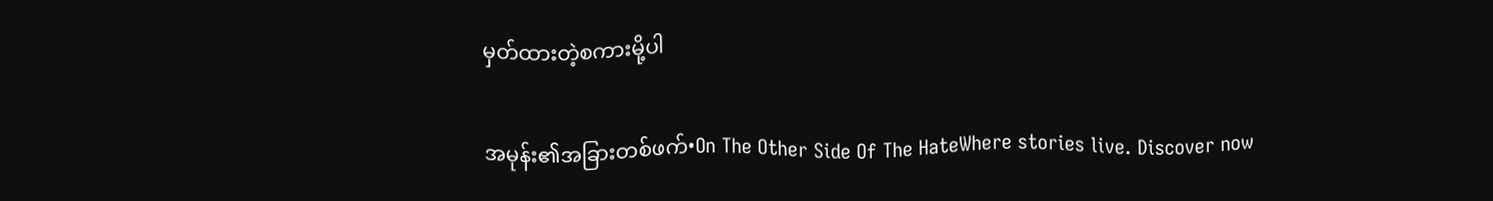မှတ်ထားတဲ့စကားမို့ပါ

အမုန်း၏အခြားတစ်ဖက်•On The Other Side Of The HateWhere stories live. Discover now